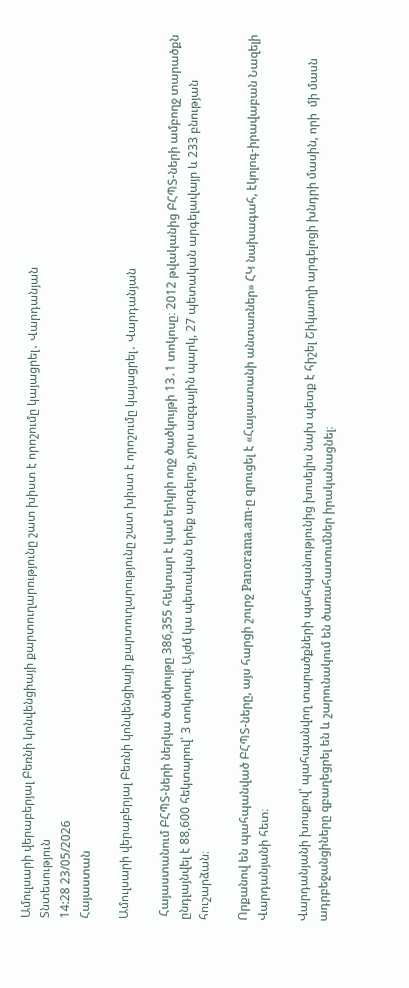Ամուլսարի վերաբերյալ Բեռնի կոնվենցիայի քարտուղարությունը շատ խիստ է որոշումը կայացրել․ Վարդանյան
Տնտեսություն
14:28 23/05/2026
Հայաստան

Ամուլսարի վերաբերյալ Բեռնի կոնվենցիայի քարտուղարությունը շատ խիստ է որոշումը կայացրել․ Վարդանյան

 Հայաստանում ԲՀՊՏ-ների ներկա ծածկույթը 386,355 հեկտար է կամ երկրի ողջ ծածկույթի 13․1 տոկոսը։ 2012 թվականից ԲՀՊՏ-ների ամբողջ տարածքն ընդլայնվել է 88,600 հեկտարով՝ 3 տոկոսով։ Այժմ կա պետական երեք արգելոց, չորս ազգային պարկ, 27 պետական արգելավայր և 233 բնության հուշարձան։

Որքանով են պահպանված ԲՀՊՏ-ները, այս հարցի շուրջ Panorama.am-ը զրուցել է «Հայաստանի անտառներ» ՀԿ նախագահ, էկոլոգ-իրավաբան Նազելի Վարդանյանի հետ։

Վարդանյանի խոսքով՝ պահպանվող տարածքների պահպանությունից խոսելիս նախ պետք է հիշել Շիկաողի արգելոցի խնդրի մասին, որի  մի մասն ադրբեջանցիները զբաղեցրել են և շարունակում են ծառահատումներ իրականացնել։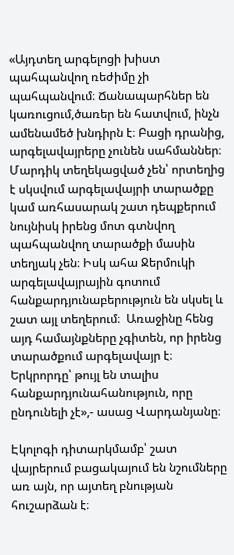«Այդտեղ արգելոցի խիստ պահպանվող ռեժիմը չի պահպանվում։ Ճանապարհներ են կառուցում,ծառեր են հատվում, ինչն ամենամեծ խնդիրն է։ Բացի դրանից, արգելավայրերը չունեն սահմաններ։ Մարդիկ տեղեկացված չեն՝ որտեղից է սկսվում արգելավայրի տարածքը կամ առհասարակ շատ դեպքերում նույնիսկ իրենց մոտ գտնվող պահպանվող տարածքի մասին տեղյակ չեն։ Իսկ ահա Ջերմուկի արգելավայրային գոտում հանքարդյունաբերություն են սկսել և  շատ այլ տեղերում։  Առաջինը հենց այդ համայնքները չգիտեն, որ իրենց տարածքում արգելավայր է։ Երկրորդը՝ թույլ են տալիս հանքարդյունահանություն, որը ընդունելի չէ»,- ասաց Վարդանյանը։

Էկոլոգի դիտարկմամբ՝ շատ վայրերում բացակայում են նշումները առ այն, որ այտեղ բնության հուշարձան է։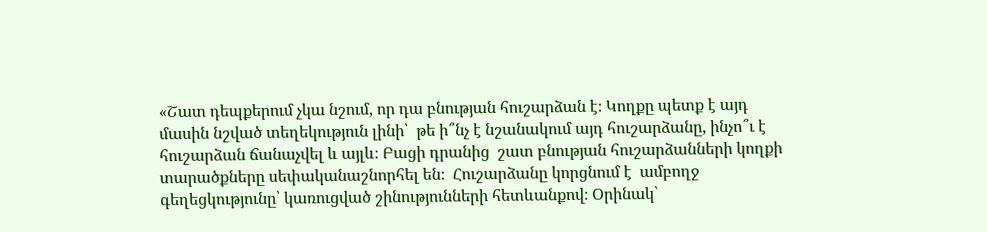«Շատ դեպքերում չկա նշում, որ դա բնության հուշարձան է։ Կողքը պետք է այդ մասին նշված տեղեկություն լինի՝  թե ի՞նչ է նշանակում այդ հուշարձանը, ինչո՞ւ է հուշարձան ճանաչվել և այլև։ Բացի դրանից  շատ բնության հուշարձանների կողքի տարածքները սեփականաշնորհել են։  Հուշարձանը կորցնում է  ամբողջ   գեղեցկությունը՝ կառուցված շինությունների հետևանքով։ Օրինակ՝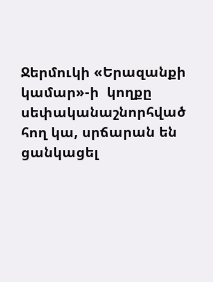Ջերմուկի «Երազանքի  կամար»-ի  կողքը սեփականաշնորհված հող կա, սրճարան են ցանկացել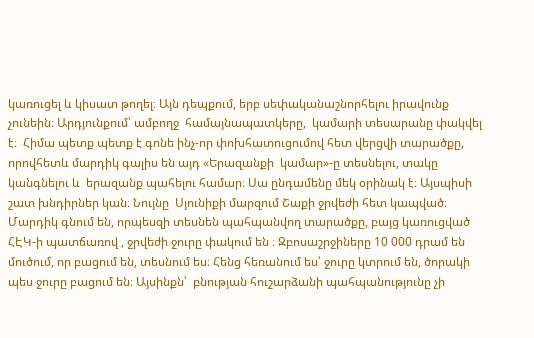կառուցել և կիսատ թողել։ Այն դեպքում, երբ սեփականաշնորհելու իրավունք չունեին։ Արդյունքում՝ ամբողջ  համայնապատկերը,  կամարի տեսարանը փակվել է։  Հիմա պետք պետք է գոնե ինչ-որ փոխհատուցումով հետ վերցվի տարածքը, որովհետև մարդիկ գալիս են այդ «Երազանքի  կամար»-ը տեսնելու, տակը կանգնելու և  երազանք պահելու համար։ Սա ընդամենը մեկ օրինակ է։ Այսպիսի շատ խնդիրներ կան։ Նույնը  Սյունիքի մարզում Շաքի ջրվեժի հետ կապված։ Մարդիկ գնում են, որպեսզի տեսնեն պահպանվող տարածքը, բայց կառուցված ՀԷԿ-ի պատճառով , ջրվեժի ջուրը փակում են ։ Զբոսաշրջիները 10 000 դրամ են մուծում, որ բացում են, տեսնում ես։ Հենց հեռանում ես՝ ջուրը կտրում են, ծորակի պես ջուրը բացում են։ Այսինքն՝  բնության հուշարձանի պահպանությունը չի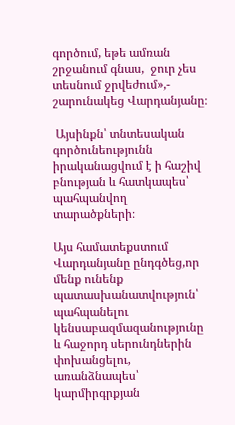գործում, եթե ամռան շրջանում գնաս,  ջուր չես տեսնում ջրվեժում»,- շարունակեց Վարդանյանը։

 Այսինքն՝ տնտեսական գործունեությունն իրականացվում է ի հաշիվ բնության և հատկապես՝ պահպանվող տարածքների։

Այս համատեքստում Վարդանյանը ընդգծեց,որ մենք ունենք պատասխանատվություն՝ պահպանելու կենսաբազմազանությունը և հաջորդ սերունդներին փոխանցելու, առանձնապես՝ կարմիրգրքյան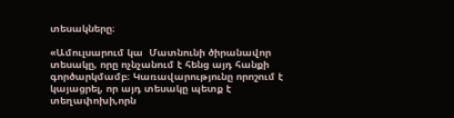տեսակները։

«Ամուլսարում կա  Մատնունի ծիրանավոր տեսակը, որը ոչնչանում է հենց այդ հանքի գործարկմամբ։ Կառավարությունը որոշում է կայացրել, որ այդ տեսակը պետք է տեղափոխի,որն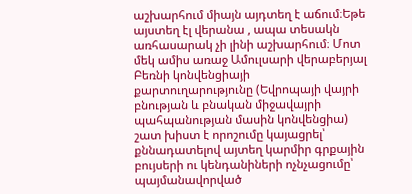աշխարհում միայն այդտեղ է աճում։Եթե այստեղ էլ վերանա , ապա տեսակն առհասարակ չի լինի աշխարհում։ Մոտ մեկ ամիս առաջ Ամուլսարի վերաբերյալ Բեռնի կոնվենցիայի քարտուղարությունը (Եվրոպայի վայրի բնության և բնական միջավայրի պահպանության մասին կոնվենցիա) շատ խիստ է որոշումը կայացրել՝ քննադատելով այտեղ կարմիր գրքային բույսերի ու կենդանիների ոչնչացումը՝ պայմանավորված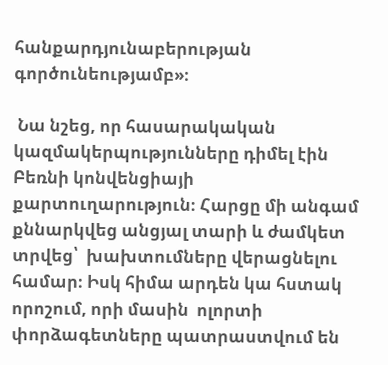հանքարդյունաբերության գործունեությամբ»։

 Նա նշեց, որ հասարակական կազմակերպությունները դիմել էին Բեռնի կոնվենցիայի քարտուղարություն։ Հարցը մի անգամ քննարկվեց անցյալ տարի և ժամկետ տրվեց՝  խախտումները վերացնելու համար։ Իսկ հիմա արդեն կա հստակ որոշում, որի մասին  ոլորտի փորձագետները պատրաստվում են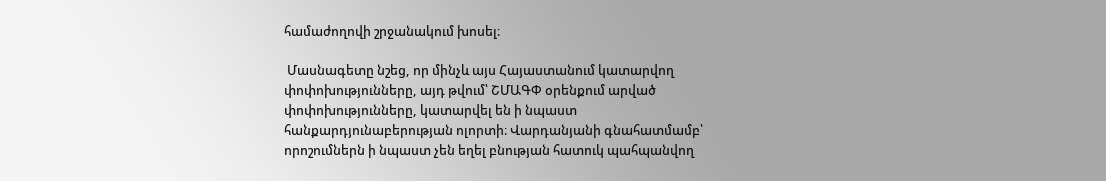համաժողովի շրջանակում խոսել։

 Մասնագետը նշեց, որ մինչև այս Հայաստանում կատարվող փոփոխությունները, այդ թվում՝ ՇՄԱԳՓ օրենքում արված փոփոխությունները, կատարվել են ի նպաստ հանքարդյունաբերության ոլորտի։ Վարդանյանի գնահատմամբ՝  որոշումներն ի նպաստ չեն եղել բնության հատուկ պահպանվող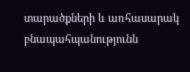տարածքների և առհասարակ բնապահպանությունն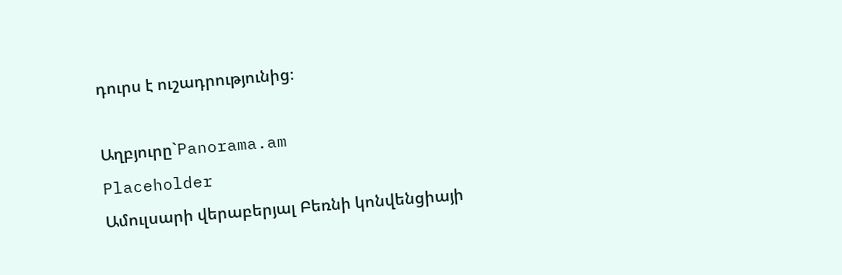դուրս է ուշադրությունից։

Աղբյուրը`Panorama.am
Placeholder
Ամուլսարի վերաբերյալ Բեռնի կոնվենցիայի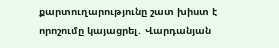քարտուղարությունը շատ խիստ է որոշումը կայացրել․ Վարդանյան